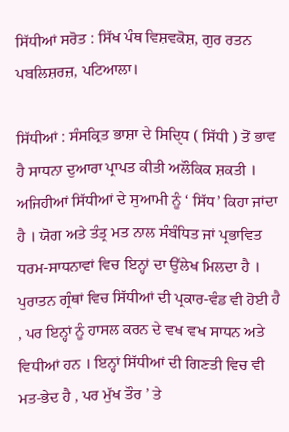ਸਿੱਧੀਆਂ ਸਰੋਤ : ਸਿੱਖ ਪੰਥ ਵਿਸ਼ਵਕੋਸ਼, ਗੁਰ ਰਤਨ ਪਬਲਿਸ਼ਰਜ਼, ਪਟਿਆਲਾ।

ਸਿੱਧੀਆਂ : ਸੰਸਕ੍ਰਿਤ ਭਾਸ਼ਾ ਦੇ ਸਿਦਿੑਧ ( ਸਿੱਧੀ ) ਤੋਂ ਭਾਵ ਹੈ ਸਾਧਨਾ ਦੁਆਰਾ ਪ੍ਰਾਪਤ ਕੀਤੀ ਅਲੌਕਿਕ ਸ਼ਕਤੀ । ਅਜਿਹੀਆਂ ਸਿੱਧੀਆਂ ਦੇ ਸੁਆਮੀ ਨੂੰ ‘ ਸਿੱਧ’ ਕਿਹਾ ਜਾਂਦਾ ਹੈ । ਯੋਗ ਅਤੇ ਤੰਤ੍ਰ ਮਤ ਨਾਲ ਸੰਬੰਧਿਤ ਜਾਂ ਪ੍ਰਭਾਵਿਤ ਧਰਮ-ਸਾਧਨਾਵਾਂ ਵਿਚ ਇਨ੍ਹਾਂ ਦਾ ਉੱਲੇਖ ਮਿਲਦਾ ਹੈ । ਪੁਰਾਤਨ ਗ੍ਰੰਥਾਂ ਵਿਚ ਸਿੱਧੀਆਂ ਦੀ ਪ੍ਰਕਾਰ-ਵੰਡ ਵੀ ਹੋਈ ਹੈ , ਪਰ ਇਨ੍ਹਾਂ ਨੂੰ ਹਾਸਲ ਕਰਨ ਦੇ ਵਖ ਵਖ ਸਾਧਨ ਅਤੇ ਵਿਧੀਆਂ ਹਨ । ਇਨ੍ਹਾਂ ਸਿੱਧੀਆਂ ਦੀ ਗਿਣਤੀ ਵਿਚ ਵੀ ਮਤ-ਭੇਦ ਹੈ , ਪਰ ਮੁੱਖ ਤੌਰ ’ ਤੇ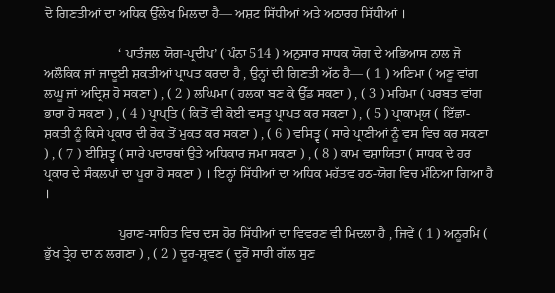ਦੋ ਗਿਣਤੀਆਂ ਦਾ ਅਧਿਕ ਉੱਲੇਖ ਮਿਲਦਾ ਹੈ— ਅਸ਼ਟ ਸਿੱਧੀਆਂ ਅਤੇ ਅਠਾਰਹ ਸਿੱਧੀਆਂ ।

                      ‘ ਪਾਤੰਜਲ ਯੋਗ-ਪ੍ਰਦੀਪ’ ( ਪੰਨਾ 514 ) ਅਨੁਸਾਰ ਸਾਧਕ ਯੋਗ ਦੇ ਅਭਿਆਸ ਨਾਲ ਜੋ ਅਲੌਕਿਕ ਜਾਂ ਜਾਦੂਈ ਸ਼ਕਤੀਆਂ ਪ੍ਰਾਪਤ ਕਰਦਾ ਹੈ , ਉਨ੍ਹਾਂ ਦੀ ਗਿਣਤੀ ਅੱਠ ਹੈ— ( 1 ) ਅਣਿਮਾ ( ਅਣੂ ਵਾਂਗ ਲਘੂ ਜਾਂ ਅਦ੍ਰਿਸ਼ ਹੋ ਸਕਣਾ ) , ( 2 ) ਲਘਿਮਾ ( ਹਲਕਾ ਬਣ ਕੇ ਉੱਡ ਸਕਣਾ ) , ( 3 ) ਮਹਿਮਾ ( ਪਰਬਤ ਵਾਂਗ ਭਾਰਾ ਹੋ ਸਕਣਾ ) , ( 4 ) ਪ੍ਰਾਪੑਤਿ ( ਕਿਤੋਂ ਵੀ ਕੋਈ ਵਸਤੂ ਪ੍ਰਾਪਤ ਕਰ ਸਕਣਾ ) , ( 5 ) ਪ੍ਰਾਕਾਮੑਯ ( ਇੱਛਾ- ਸ਼ਕਤੀ ਨੂੰ ਕਿਸੇ ਪ੍ਰਕਾਰ ਦੀ ਰੋਕ ਤੋਂ ਮੁਕਤ ਕਰ ਸਕਣਾ ) , ( 6 ) ਵਸਿਤ੍ਵ ( ਸਾਰੇ ਪ੍ਰਾਣੀਆਂ ਨੂੰ ਵਸ ਵਿਚ ਕਰ ਸਕਣਾ ) , ( 7 ) ਈਸ਼ਿਤ੍ਵ ( ਸਾਰੇ ਪਦਾਰਥਾਂ ਉਤੇ ਅਧਿਕਾਰ ਜਮਾ ਸਕਣਾ ) , ( 8 ) ਕਾਮ ਵਸ਼ਾਯਿਤਾ ( ਸਾਧਕ ਦੇ ਹਰ ਪ੍ਰਕਾਰ ਦੇ ਸੰਕਲਪਾਂ ਦਾ ਪੂਰਾ ਹੋ ਸਕਣਾ ) । ਇਨ੍ਹਾਂ ਸਿੱਧੀਆਂ ਦਾ ਅਧਿਕ ਮਹੱਤਵ ਹਠ-ਯੋਗ ਵਿਚ ਮੰਨਿਆ ਗਿਆ ਹੈ ।

                      ਪੁਰਾਣ-ਸਾਹਿਤ ਵਿਚ ਦਸ ਹੋਰ ਸਿੱਧੀਆਂ ਦਾ ਵਿਵਰਣ ਵੀ ਮਿਦਲਾ ਹੈ , ਜਿਵੇਂ ( 1 ) ਅਨੂਰਮਿ ( ਭੁੱਖ ਤ੍ਰੇਹ ਦਾ ਨ ਲਗਣਾ ) , ( 2 ) ਦੂਰ-ਸ਼੍ਰਵਣ ( ਦੂਰੋਂ ਸਾਰੀ ਗੱਲ ਸੁਣ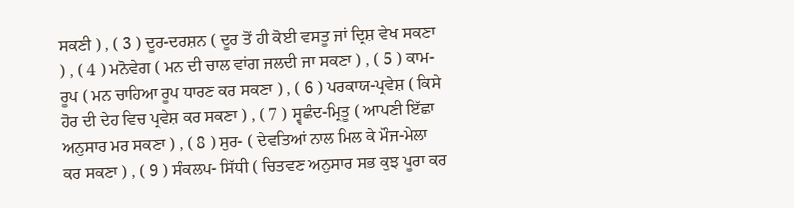ਸਕਣੀ ) , ( 3 ) ਦੂਰ-ਦਰਸ਼ਨ ( ਦੂਰ ਤੋਂ ਹੀ ਕੋਈ ਵਸਤੂ ਜਾਂ ਦ੍ਰਿਸ਼ ਵੇਖ ਸਕਣਾ ) , ( 4 ) ਮਨੋਵੇਗ ( ਮਨ ਦੀ ਚਾਲ ਵਾਂਗ ਜਲਦੀ ਜਾ ਸਕਣਾ ) , ( 5 ) ਕਾਮ-ਰੂਪ ( ਮਨ ਚਾਹਿਆ ਰੂਪ ਧਾਰਣ ਕਰ ਸਕਣਾ ) , ( 6 ) ਪਰਕਾਯ-ਪ੍ਰਵੇਸ਼ ( ਕਿਸੇ ਹੋਰ ਦੀ ਦੇਹ ਵਿਚ ਪ੍ਰਵੇਸ਼ ਕਰ ਸਕਣਾ ) , ( 7 ) ਸ੍ਵਛੰਦ-ਮ੍ਰਿਤੂ ( ਆਪਣੀ ਇੱਛਾ ਅਨੁਸਾਰ ਮਰ ਸਕਣਾ ) , ( 8 ) ਸੁਰ- ( ਦੇਵਤਿਆਂ ਨਾਲ ਮਿਲ ਕੇ ਮੌਜ-ਮੇਲਾ ਕਰ ਸਕਣਾ ) , ( 9 ) ਸੰਕਲਪ- ਸਿੱਧੀ ( ਚਿਤਵਣ ਅਨੁਸਾਰ ਸਭ ਕੁਝ ਪੂਰਾ ਕਰ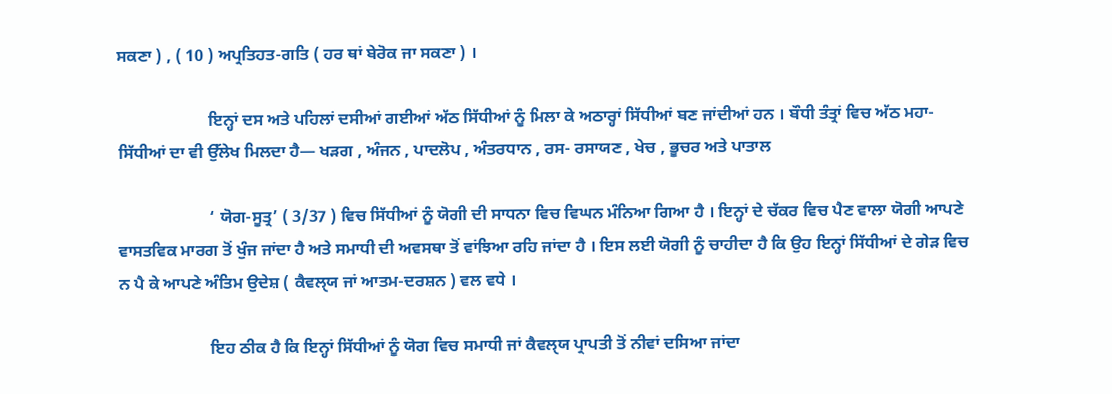ਸਕਣਾ ) , ( 10 ) ਅਪ੍ਰਤਿਹਤ-ਗਤਿ ( ਹਰ ਥਾਂ ਬੇਰੋਕ ਜਾ ਸਕਣਾ ) ।

                      ਇਨ੍ਹਾਂ ਦਸ ਅਤੇ ਪਹਿਲਾਂ ਦਸੀਆਂ ਗਈਆਂ ਅੱਠ ਸਿੱਧੀਆਂ ਨੂੰ ਮਿਲਾ ਕੇ ਅਠਾਰ੍ਹਾਂ ਸਿੱਧੀਆਂ ਬਣ ਜਾਂਦੀਆਂ ਹਨ । ਬੌਧੀ ਤੰਤ੍ਰਾਂ ਵਿਚ ਅੱਠ ਮਹਾ-ਸਿੱਧੀਆਂ ਦਾ ਵੀ ਉੱਲੇਖ ਮਿਲਦਾ ਹੈ— ਖੜਗ , ਅੰਜਨ , ਪਾਦਲੋਪ , ਅੰਤਰਧਾਨ , ਰਸ- ਰਸਾਯਣ , ਖੇਚ , ਭੂਚਰ ਅਤੇ ਪਾਤਾਲ

                      ‘ ਯੋਗ-ਸੂਤ੍ਰ’ ( 3/37 ) ਵਿਚ ਸਿੱਧੀਆਂ ਨੂੰ ਯੋਗੀ ਦੀ ਸਾਧਨਾ ਵਿਚ ਵਿਘਨ ਮੰਨਿਆ ਗਿਆ ਹੈ । ਇਨ੍ਹਾਂ ਦੇ ਚੱਕਰ ਵਿਚ ਪੈਣ ਵਾਲਾ ਯੋਗੀ ਆਪਣੇ ਵਾਸਤਵਿਕ ਮਾਰਗ ਤੋਂ ਖੁੰਜ ਜਾਂਦਾ ਹੈ ਅਤੇ ਸਮਾਧੀ ਦੀ ਅਵਸਥਾ ਤੋਂ ਵਾਂਝਿਆ ਰਹਿ ਜਾਂਦਾ ਹੈ । ਇਸ ਲਈ ਯੋਗੀ ਨੂੰ ਚਾਹੀਦਾ ਹੈ ਕਿ ਉਹ ਇਨ੍ਹਾਂ ਸਿੱਧੀਆਂ ਦੇ ਗੇੜ ਵਿਚ ਨ ਪੈ ਕੇ ਆਪਣੇ ਅੰਤਿਮ ਉਦੇਸ਼ ( ਕੈਵਲੑਯ ਜਾਂ ਆਤਮ-ਦਰਸ਼ਨ ) ਵਲ ਵਧੇ ।

                      ਇਹ ਠੀਕ ਹੈ ਕਿ ਇਨ੍ਹਾਂ ਸਿੱਧੀਆਂ ਨੂੰ ਯੋਗ ਵਿਚ ਸਮਾਧੀ ਜਾਂ ਕੈਵਲੑਯ ਪ੍ਰਾਪਤੀ ਤੋਂ ਨੀਵਾਂ ਦਸਿਆ ਜਾਂਦਾ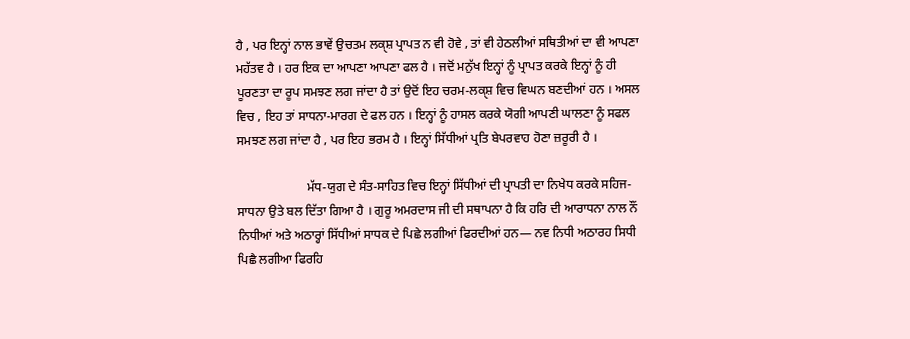ਹੈ , ਪਰ ਇਨ੍ਹਾਂ ਨਾਲ ਭਾਵੇਂ ਉਚਤਮ ਲਕੑਸ਼ ਪ੍ਰਾਪਤ ਨ ਵੀ ਹੋਵੇ , ਤਾਂ ਵੀ ਹੇਠਲੀਆਂ ਸਥਿਤੀਆਂ ਦਾ ਵੀ ਆਪਣਾ ਮਹੱਤਵ ਹੈ । ਹਰ ਇਕ ਦਾ ਆਪਣਾ ਆਪਣਾ ਫਲ ਹੈ । ਜਦੋਂ ਮਨੁੱਖ ਇਨ੍ਹਾਂ ਨੂੰ ਪ੍ਰਾਪਤ ਕਰਕੇ ਇਨ੍ਹਾਂ ਨੂੰ ਹੀ ਪੂਰਣਤਾ ਦਾ ਰੂਪ ਸਮਝਣ ਲਗ ਜਾਂਦਾ ਹੈ ਤਾਂ ਉਦੋਂ ਇਹ ਚਰਮ-ਲਕੑਸ਼ ਵਿਚ ਵਿਘਨ ਬਣਦੀਆਂ ਹਨ । ਅਸਲ ਵਿਚ , ਇਹ ਤਾਂ ਸਾਧਨਾ-ਮਾਰਗ ਦੇ ਫਲ ਹਨ । ਇਨ੍ਹਾਂ ਨੂੰ ਹਾਸਲ ਕਰਕੇ ਯੋਗੀ ਆਪਣੀ ਘਾਲਣਾ ਨੂੰ ਸਫਲ ਸਮਝਣ ਲਗ ਜਾਂਦਾ ਹੈ , ਪਰ ਇਹ ਭਰਮ ਹੈ । ਇਨ੍ਹਾਂ ਸਿੱਧੀਆਂ ਪ੍ਰਤਿ ਬੇਪਰਵਾਹ ਹੋਣਾ ਜ਼ਰੂਰੀ ਹੈ ।

                      ਮੱਧ-ਯੁਗ ਦੇ ਸੰਤ-ਸਾਹਿਤ ਵਿਚ ਇਨ੍ਹਾਂ ਸਿੱਧੀਆਂ ਦੀ ਪ੍ਰਾਪਤੀ ਦਾ ਨਿਖੇਧ ਕਰਕੇ ਸਹਿਜ-ਸਾਧਨਾ ਉਤੇ ਬਲ ਦਿੱਤਾ ਗਿਆ ਹੈ । ਗੁਰੂ ਅਮਰਦਾਸ ਜੀ ਦੀ ਸਥਾਪਨਾ ਹੈ ਕਿ ਹਰਿ ਦੀ ਆਰਾਧਨਾ ਨਾਲ ਨੌਂ ਨਿਧੀਆਂ ਅਤੇ ਅਠਾਰ੍ਹਾਂ ਸਿੱਧੀਆਂ ਸਾਧਕ ਦੇ ਪਿਛੇ ਲਗੀਆਂ ਫਿਰਦੀਆਂ ਹਨ— ਨਵ ਨਿਧੀ ਅਠਾਰਹ ਸਿਧੀ ਪਿਛੈ ਲਗੀਆ ਫਿਰਹਿ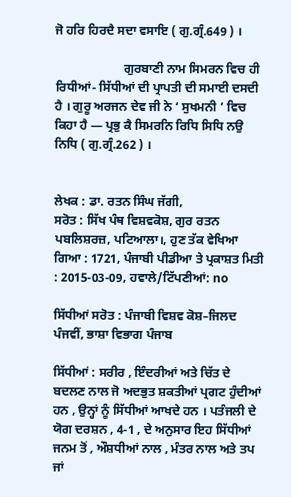ਜੋ ਹਰਿ ਹਿਰਦੈ ਸਦਾ ਵਸਾਇ ( ਗੁ.ਗ੍ਰੰ.649 ) ।

                      ਗੁਰਬਾਣੀ ਨਾਮ ਸਿਮਰਨ ਵਿਚ ਹੀ ਰਿਧੀਆਂ- ਸਿੱਧੀਆਂ ਦੀ ਪ੍ਰਾਪਤੀ ਦੀ ਸਮਾਈ ਦਸਦੀ ਹੈ । ਗੁਰੂ ਅਰਜਨ ਦੇਵ ਜੀ ਨੇ ‘ ਸੁਖਮਨੀ ’ ਵਿਚ ਕਿਹਾ ਹੈ — ਪ੍ਰਭੁ ਕੈ ਸਿਮਰਨਿ ਰਿਧਿ ਸਿਧਿ ਨਉ ਨਿਧਿ ( ਗੁ.ਗ੍ਰੰ.262 ) ।


ਲੇਖਕ : ਡਾ. ਰਤਨ ਸਿੰਘ ਜੱਗੀ,
ਸਰੋਤ : ਸਿੱਖ ਪੰਥ ਵਿਸ਼ਵਕੋਸ਼, ਗੁਰ ਰਤਨ ਪਬਲਿਸ਼ਰਜ਼, ਪਟਿਆਲਾ।, ਹੁਣ ਤੱਕ ਵੇਖਿਆ ਗਿਆ : 1721, ਪੰਜਾਬੀ ਪੀਡੀਆ ਤੇ ਪ੍ਰਕਾਸ਼ਤ ਮਿਤੀ : 2015-03-09, ਹਵਾਲੇ/ਟਿੱਪਣੀਆਂ: no

ਸਿੱਧੀਆਂ ਸਰੋਤ : ਪੰਜਾਬੀ ਵਿਸ਼ਵ ਕੋਸ਼–ਜਿਲਦ ਪੰਜਵੀਂ, ਭਾਸ਼ਾ ਵਿਭਾਗ ਪੰਜਾਬ

ਸਿੱਧੀਆਂ : ਸਰੀਰ , ਇੰਦਰੀਆਂ ਅਤੇ ਚਿੱਤ ਦੇ ਬਦਲਣ ਨਾਲ ਜੋ ਅਦਭੁਤ ਸ਼ਕਤੀਆਂ ਪ੍ਰਗਟ ਹੁੰਦੀਆਂ ਹਨ , ਉਨ੍ਹਾਂ ਨੂੰ ਸਿੱਧੀਆਂ ਆਖਦੇ ਹਨ । ਪਤੰਜਲੀ ਦੇ ਯੋਗ ਦਰਸ਼ਨ , 4-1 , ਦੇ ਅਨੁਸਾਰ ਇਹ ਸਿੱਧੀਆਂ ਜਨਮ ਤੋਂ , ਔਸ਼ਧੀਆਂ ਨਾਲ , ਮੰਤਰ ਨਾਲ ਅਤੇ ਤਪ ਜਾਂ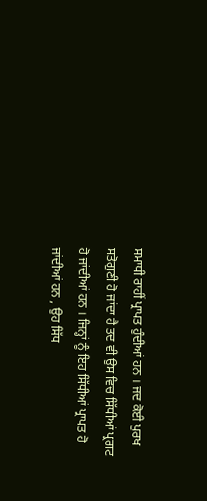ਸਮਾਧੀ ਰਾਹੀਂ ਪ੍ਰਾਪਤ ਹੁੰਦੀਆਂ ਹਨ । ਜਦ ਕੋਈ ਪੁਰਖ ਸਤੋਗੁਣੀ ਹੋ ਜਾਂਦਾ ਹੈ ਤਦ ਵੀ ਉਸ ਵਿਚ ਸਿੱਧੀਆਂ ਪ੍ਰਗਟ ਹੋ ਜਾਂਦੀਆਂ ਹਨ । ਜਿਨ੍ਹਾਂ ਨੂੰ ਇਹ ਸਿੱਧੀਆਂ ਪ੍ਰਾਪਤ ਹੋ ਜਾਂਦੀਆਂ ਹਨ , ਉਹ ਸਿੱਧ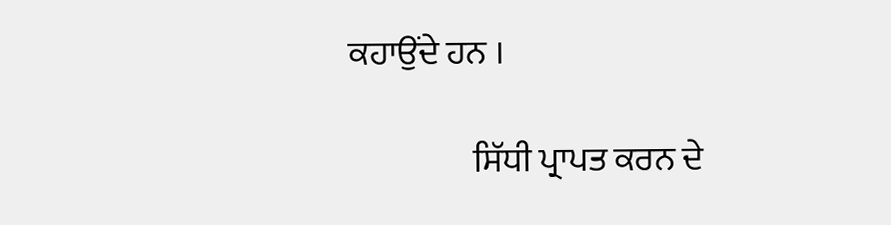ਕਹਾਉਂਦੇ ਹਨ ।

                  ਸਿੱਧੀ ਪ੍ਰਾਪਤ ਕਰਨ ਦੇ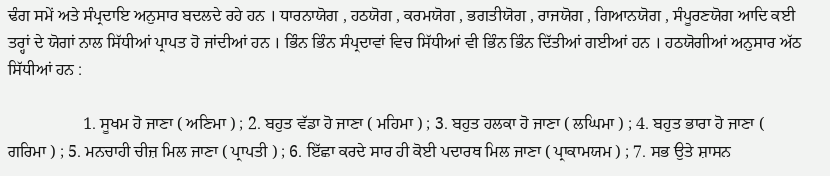ਢੰਗ ਸਮੇਂ ਅਤੇ ਸੰਪ੍ਰਦਾਇ ਅਨੁਸਾਰ ਬਦਲਦੇ ਰਹੇ ਹਨ । ਧਾਰਨਾਯੋਗ , ਹਠਯੋਗ , ਕਰਮਯੋਗ , ਭਗਤੀਯੋਗ , ਰਾਜਯੋਗ , ਗਿਆਨਯੋਗ , ਸੰਪੂਰਣਯੋਗ ਆਦਿ ਕਈ ਤਰ੍ਹਾਂ ਦੇ ਯੋਗਾਂ ਨਾਲ ਸਿੱਧੀਆਂ ਪ੍ਰਾਪਤ ਹੋ ਜਾਂਦੀਆਂ ਹਨ । ਭਿੰਨ ਭਿੰਨ ਸੰਪ੍ਰਦਾਵਾਂ ਵਿਚ ਸਿੱਧੀਆਂ ਵੀ ਭਿੰਨ ਭਿੰਨ ਦਿੱਤੀਆਂ ਗਈਆਂ ਹਨ । ਹਠਯੋਗੀਆਂ ਅਨੁਸਾਰ ਅੱਠ ਸਿੱਧੀਆਂ ਹਨ :

                  1. ਸੂਖਮ ਹੋ ਜਾਣਾ ( ਅਣਿਮਾ ) ; 2. ਬਹੁਤ ਵੱਡਾ ਹੋ ਜਾਣਾ ( ਮਹਿਮਾ ) ; 3. ਬਹੁਤ ਹਲਕਾ ਹੋ ਜਾਣਾ ( ਲਘਿਮਾ ) ; 4. ਬਹੁਤ ਭਾਰਾ ਹੋ ਜਾਣਾ ( ਗਰਿਮਾ ) ; 5. ਮਨਚਾਹੀ ਚੀਜ਼ ਮਿਲ ਜਾਣਾ ( ਪ੍ਰਾਪਤੀ ) ; 6. ਇੱਛਾ ਕਰਦੇ ਸਾਰ ਹੀ ਕੋਈ ਪਦਾਰਥ ਮਿਲ ਜਾਣਾ ( ਪ੍ਰਾਕਾਮਯਮ ) ; 7. ਸਭ ਉਤੇ ਸ਼ਾਸਨ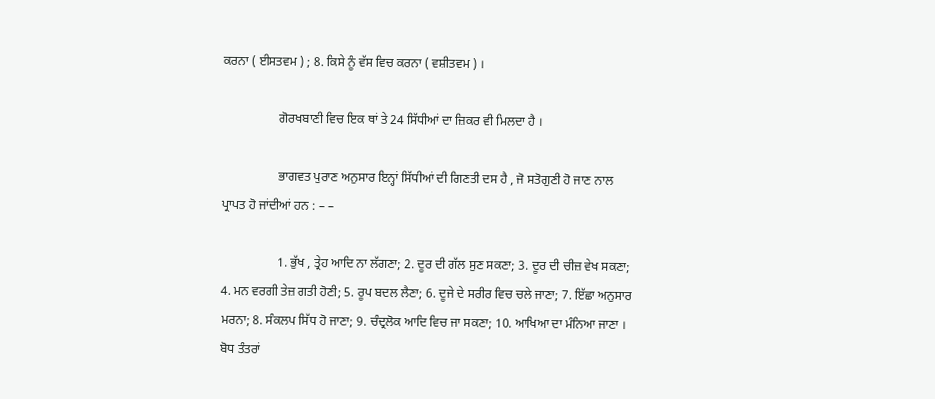ਕਰਨਾ ( ਈਸਤਵਮ ) ; 8. ਕਿਸੇ ਨੂੰ ਵੱਸ ਵਿਚ ਕਰਨਾ ( ਵਸ਼ੀਤਵਮ ) ।

                  ਗੋਰਖਬਾਣੀ ਵਿਚ ਇਕ ਥਾਂ ਤੇ 24 ਸਿੱਧੀਆਂ ਦਾ ਜ਼ਿਕਰ ਵੀ ਮਿਲਦਾ ਹੈ ।

                  ਭਾਗਵਤ ਪੁਰਾਣ ਅਨੁਸਾਰ ਇਨ੍ਹਾਂ ਸਿੱਧੀਆਂ ਦੀ ਗਿਣਤੀ ਦਸ ਹੈ , ਜੋ ਸਤੋਗੁਣੀ ਹੋ ਜਾਣ ਨਾਲ ਪ੍ਰਾਪਤ ਹੋ ਜਾਂਦੀਆਂ ਹਨ : – –

                  1. ਭੁੱਖ , ਤ੍ਰੇਹ ਆਦਿ ਨਾ ਲੱਗਣਾ; 2. ਦੂਰ ਦੀ ਗੱਲ ਸੁਣ ਸਕਣਾ; 3. ਦੂਰ ਦੀ ਚੀਜ਼ ਵੇਖ ਸਕਣਾ; 4. ਮਨ ਵਰਗੀ ਤੇਜ਼ ਗਤੀ ਹੋਣੀ; 5. ਰੂਪ ਬਦਲ ਲੈਣਾ; 6. ਦੂਜੇ ਦੇ ਸਰੀਰ ਵਿਚ ਚਲੇ ਜਾਣਾ; 7. ਇੱਛਾ ਅਨੁਸਾਰ ਮਰਨਾ; 8. ਸੰਕਲਪ ਸਿੱਧ ਹੋ ਜਾਣਾ; 9. ਚੰਦ੍ਰਲੋਕ ਆਦਿ ਵਿਚ ਜਾ ਸਕਣਾ; 10. ਆਖਿਆ ਦਾ ਮੰਨਿਆ ਜਾਣਾ । ਬੋਧ ਤੰਤਰਾਂ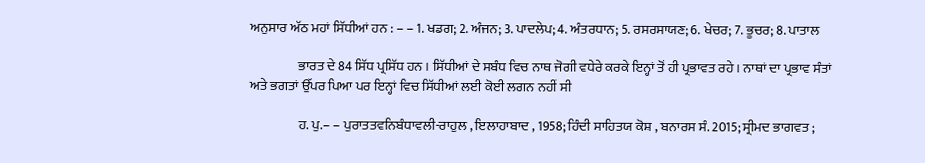ਅਨੁਸਾਰ ਅੱਠ ਮਹਾਂ ਸਿੱਧੀਆਂ ਹਨ : – – 1. ਖਡਗ; 2. ਅੰਜਨ; 3. ਪਾਦਲੇਪ; 4. ਅੰਤਰਧਾਨ; 5. ਰਸਰਸਾਯਣ; 6. ਖੇਚਰ; 7. ਭੂਚਰ; 8. ਪਾਤਾਲ

                  ਭਾਰਤ ਦੇ 84 ਸਿੱਧ ਪ੍ਰਸਿੱਧ ਹਨ । ਸਿੱਧੀਆਂ ਦੇ ਸਬੰਧ ਵਿਚ ਨਾਥ ਜੋਗੀ ਵਧੇਰੇ ਕਰਕੇ ਇਨ੍ਹਾਂ ਤੋਂ ਹੀ ਪ੍ਰਭਾਵਤ ਰਹੇ । ਨਾਥਾਂ ਦਾ ਪ੍ਰਭਾਵ ਸੰਤਾਂ ਅਤੇ ਭਗਤਾਂ ਉੱਪਰ ਪਿਆ ਪਰ ਇਨ੍ਹਾਂ ਵਿਚ ਸਿੱਧੀਆਂ ਲਈ ਕੋਈ ਲਗਨ ਨਹੀਂ ਸੀ

                  ਹ. ਪੁ.– – ਪੁਰਾਤਤਵਨਿਬੰਧਾਵਲੀ-ਰਾਹੁਲ , ਇਲਾਹਾਬਾਦ , 1958; ਹਿੰਦੀ ਸਾਹਿਤਯ ਕੋਸ਼ , ਬਨਾਰਸ ਸੰ. 2015; ਸ੍ਰੀਮਦ ਭਾਗਵਤ ;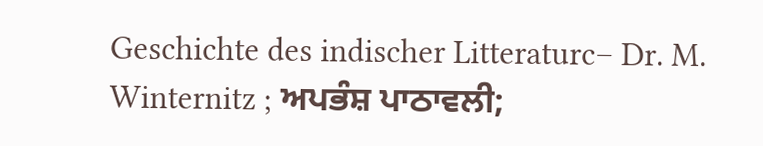Geschichte des indischer Litteraturc– Dr. M. Winternitz ; ਅਪਭੰਸ਼ ਪਾਠਾਵਲੀ;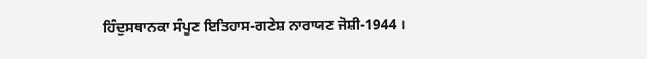ਹਿੰਦੁਸਥਾਨਕਾ ਸੰਪੂਣ ਇਤਿਹਾਸ-ਗਣੇਸ਼ ਨਾਰਾਯਣ ਜੋਸ਼ੀ-1944 ।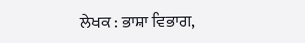ਲੇਖਕ : ਭਾਸ਼ਾ ਵਿਭਾਗ,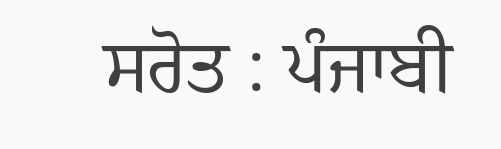ਸਰੋਤ : ਪੰਜਾਬੀ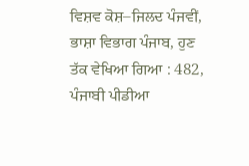ਵਿਸ਼ਵ ਕੋਸ਼–ਜਿਲਦ ਪੰਜਵੀਂ, ਭਾਸ਼ਾ ਵਿਭਾਗ ਪੰਜਾਬ, ਹੁਣ ਤੱਕ ਵੇਖਿਆ ਗਿਆ : 482, ਪੰਜਾਬੀ ਪੀਡੀਆ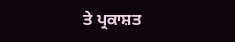ਤੇ ਪ੍ਰਕਾਸ਼ਤ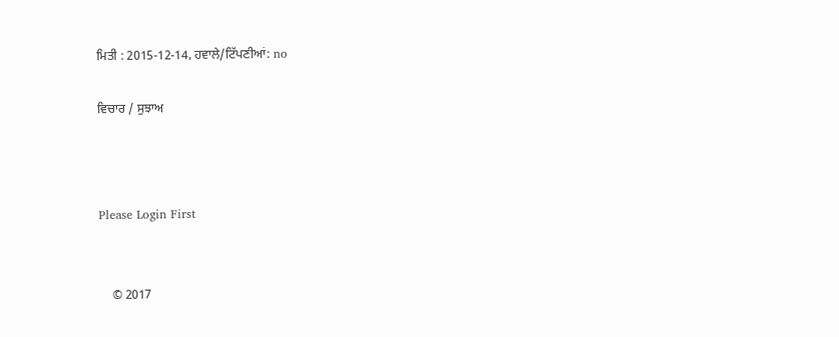ਮਿਤੀ : 2015-12-14, ਹਵਾਲੇ/ਟਿੱਪਣੀਆਂ: no

ਵਿਚਾਰ / ਸੁਝਾਅ



Please Login First


    © 2017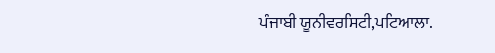ਪੰਜਾਬੀ ਯੂਨੀਵਰਸਿਟੀ,ਪਟਿਆਲਾ.